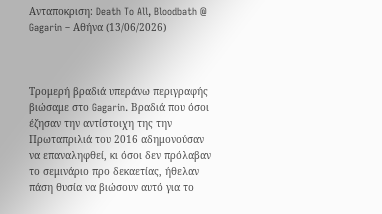Ανταποκριση: Death To All, Bloodbath @ Gagarin – Αθήνα (13/06/2026)



Τρομερή βραδιά υπεράνω περιγραφής βιώσαμε στο Gagarin. Βραδιά που όσοι έζησαν την αντίστοιχη της την Πρωταπριλιά του 2016 αδημονούσαν να επαναληφθεί, κι όσοι δεν πρόλαβαν το σεμινάριο προ δεκαετίας, ήθελαν πάση θυσία να βιώσουν αυτό για το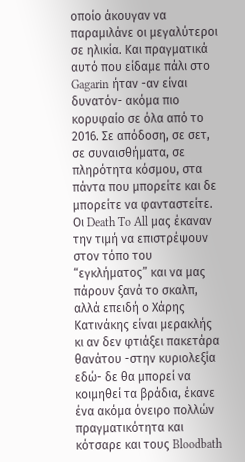οποίο άκουγαν να παραμιλάνε οι μεγαλύτεροι σε ηλικία. Και πραγματικά αυτό που είδαμε πάλι στο Gagarin ήταν -αν είναι δυνατόν- ακόμα πιο κορυφαίο σε όλα από το 2016. Σε απόδοση, σε σετ, σε συναισθήματα, σε πληρότητα κόσμου, στα πάντα που μπορείτε και δε μπορείτε να φανταστείτε. Οι Death To All μας έκαναν την τιμή να επιστρέψουν στον τόπο του “εγκλήματος” και να μας πάρουν ξανά το σκαλπ, αλλά επειδή ο Χάρης Κατινάκης είναι μερακλής κι αν δεν φτιάξει πακετάρα θανάτου -στην κυριολεξία εδώ- δε θα μπορεί να κοιμηθεί τα βράδια, έκανε ένα ακόμα όνειρο πολλών πραγματικότητα και κότσαρε και τους Bloodbath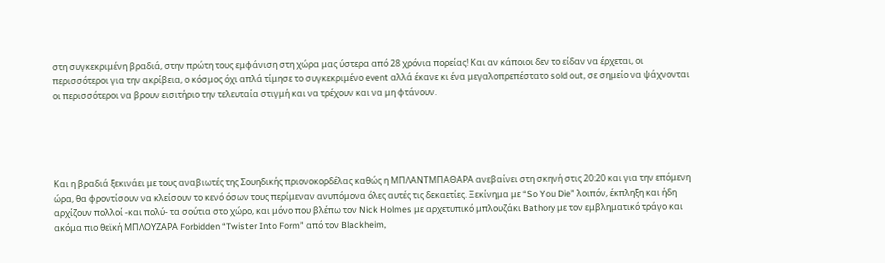στη συγκεκριμένη βραδιά, στην πρώτη τους εμφάνιση στη χώρα μας ύστερα από 28 χρόνια πορείας! Και αν κάποιοι δεν το είδαν να έρχεται, οι περισσότεροι για την ακρίβεια, ο κόσμος όχι απλά τίμησε το συγκεκριμένο event αλλά έκανε κι ένα μεγαλοπρεπέστατο sold out, σε σημείο να ψάχνονται οι περισσότεροι να βρουν εισιτήριο την τελευταία στιγμή και να τρέχουν και να μη φτάνουν.





Και η βραδιά ξεκινάει με τους αναβιωτές της Σουηδικής πριονοκορδέλας καθώς η ΜΠΛΑΝΤΜΠΑΘΑΡΑ ανεβαίνει στη σκηνή στις 20:20 και για την επόμενη ώρα, θα φροντίσουν να κλείσουν το κενό όσων τους περίμεναν ανυπόμονα όλες αυτές τις δεκαετίες. Ξεκίνημα με “So You Die” λοιπόν, έκπληξη και ήδη αρχίζουν πολλοί -και πολύ- τα σούτια στο χώρο, και μόνο που βλέπω τον Nick Holmes με αρχετυπικό μπλουζάκι Bathory με τον εμβληματικό τράγο και ακόμα πιο θεϊκή ΜΠΛΟΥΖΑΡΑ Forbidden “Twister Into Form” από τον Blackheim,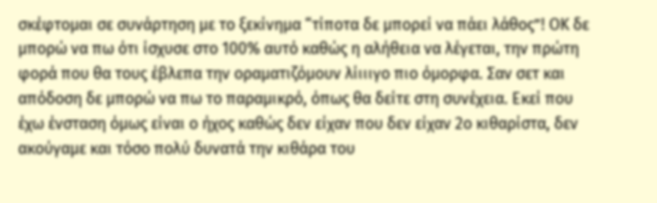σκέφτομαι σε συνάρτηση με το ξεκίνημα “τίποτα δε μπορεί να πάει λάθος”! ΟΚ δε μπορώ να πω ότι ίσχυσε στο 100% αυτό καθώς η αλήθεια να λέγεται, την πρώτη φορά που θα τους έβλεπα την οραματιζόμουν λίιιιγο πιο όμορφα. Σαν σετ και απόδοση δε μπορώ να πω το παραμικρό, όπως θα δείτε στη συνέχεια. Εκεί που έχω ένσταση όμως είναι ο ήχος καθώς δεν είχαν που δεν είχαν 2ο κιθαρίστα, δεν ακούγαμε και τόσο πολύ δυνατά την κιθάρα του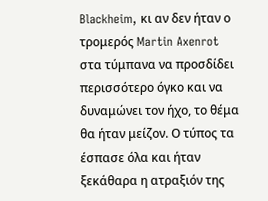Blackheim, κι αν δεν ήταν ο τρομερός Martin Axenrot στα τύμπανα να προσδίδει περισσότερο όγκο και να δυναμώνει τον ήχο, το θέμα θα ήταν μείζον. Ο τύπος τα έσπασε όλα και ήταν ξεκάθαρα η ατραξιόν της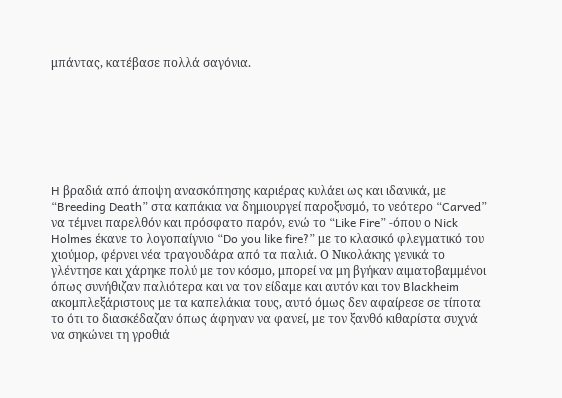μπάντας, κατέβασε πολλά σαγόνια.







H βραδιά από άποψη ανασκόπησης καριέρας κυλάει ως και ιδανικά, με “Breeding Death” στα καπάκια να δημιουργεί παροξυσμό, το νεότερο “Carved” να τέμνει παρελθόν και πρόσφατο παρόν, ενώ το “Like Fire” -όπου ο Nick Holmes έκανε το λογοπαίγνιο “Do you like fire?” με το κλασικό φλεγματικό του χιούμορ, φέρνει νέα τραγουδάρα από τα παλιά. Ο Νικολάκης γενικά το γλέντησε και χάρηκε πολύ με τον κόσμο, μπορεί να μη βγήκαν αιματοβαμμένοι όπως συνήθιζαν παλιότερα και να τον είδαμε και αυτόν και τον Blackheim ακομπλεξάριστους με τα καπελάκια τους, αυτό όμως δεν αφαίρεσε σε τίποτα το ότι το διασκέδαζαν όπως άφηναν να φανεί, με τον ξανθό κιθαρίστα συχνά να σηκώνει τη γροθιά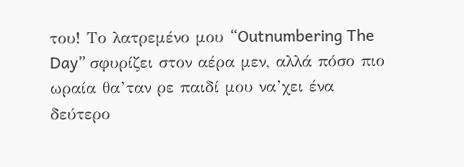του! Το λατρεμένο μου “Outnumbering The Day” σφυρίζει στον αέρα μεν, αλλά πόσο πιο ωραία θα’ταν ρε παιδί μου να’χει ένα δεύτερο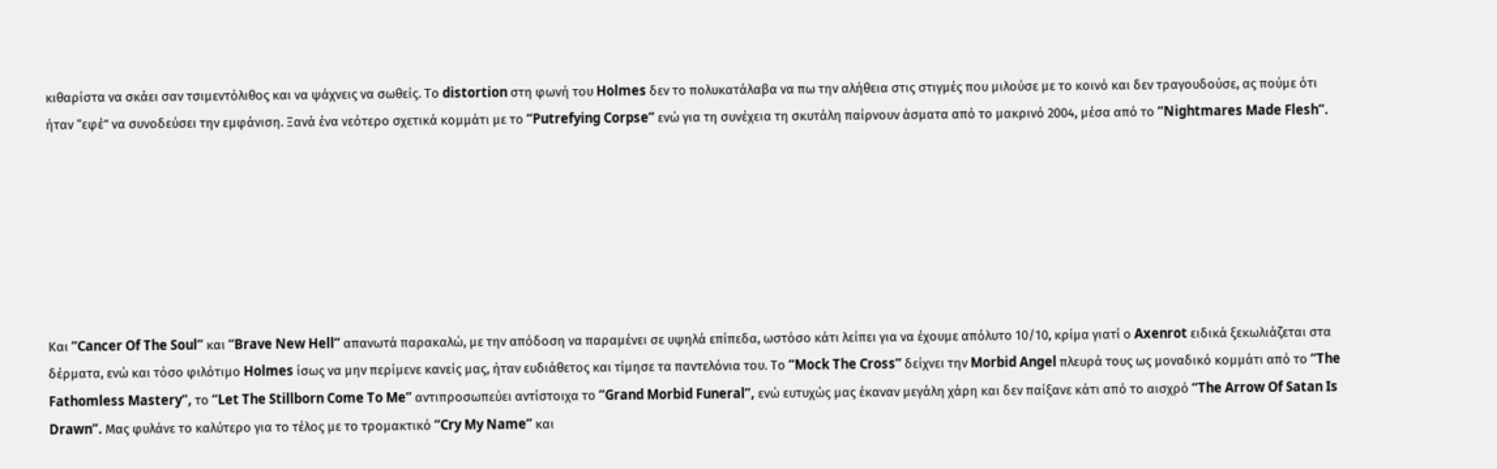κιθαρίστα να σκάει σαν τσιμεντόλιθος και να ψάχνεις να σωθείς. Το distortion στη φωνή του Holmes δεν το πολυκατάλαβα να πω την αλήθεια στις στιγμές που μιλούσε με το κοινό και δεν τραγουδούσε, ας πούμε ότι ήταν “εφέ” να συνοδεύσει την εμφάνιση. Ξανά ένα νεότερο σχετικά κομμάτι με το “Putrefying Corpse” ενώ για τη συνέχεια τη σκυτάλη παίρνουν άσματα από το μακρινό 2004, μέσα από το “Nightmares Made Flesh”.







Και “Cancer Of The Soul” και “Brave New Hell” απανωτά παρακαλώ, με την απόδοση να παραμένει σε υψηλά επίπεδα, ωστόσο κάτι λείπει για να έχουμε απόλυτο 10/10, κρίμα γιατί ο Axenrot ειδικά ξεκωλιάζεται στα δέρματα, ενώ και τόσο φιλότιμο Holmes ίσως να μην περίμενε κανείς μας, ήταν ευδιάθετος και τίμησε τα παντελόνια του. Το “Mock The Cross” δείχνει την Morbid Angel πλευρά τους ως μοναδικό κομμάτι από το “The Fathomless Mastery”, το “Let The Stillborn Come To Me” αντιπροσωπεύει αντίστοιχα το “Grand Morbid Funeral”, ενώ ευτυχώς μας έκαναν μεγάλη χάρη και δεν παίξανε κάτι από το αισχρό “The Arrow Of Satan Is Drawn”. Μας φυλάνε το καλύτερο για το τέλος με το τρομακτικό “Cry My Name” και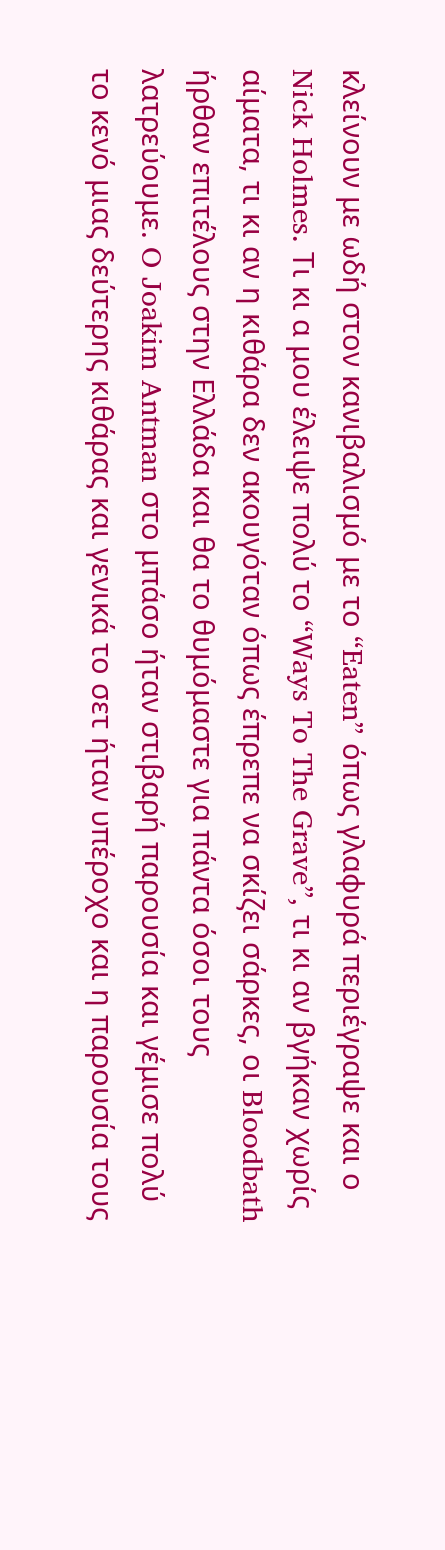κλείνουν με ωδή στον κανιβαλισμό με το “Eaten” όπως γλαφυρά περιέγραψε και ο Nick Holmes. Τι κι α μου έλειψε πολύ το “Ways To The Grave”, τι κι αν βγήκαν χωρίς αίματα, τι κι αν η κιθάρα δεν ακουγόταν όπως έπρεπε να σκίζει σάρκες, οι Bloodbath ήρθαν επιτέλους στην Ελλάδα και θα το θυμόμαστε για πάντα όσοι τους λατρεύουμε. O Joakim Antman στο μπάσο ήταν στιβαρή παρουσία και γέμισε πολύ το κενό μιας δεύτερης κιθάρας και γενικά το σετ ήταν υπέροχο και η παρουσία τους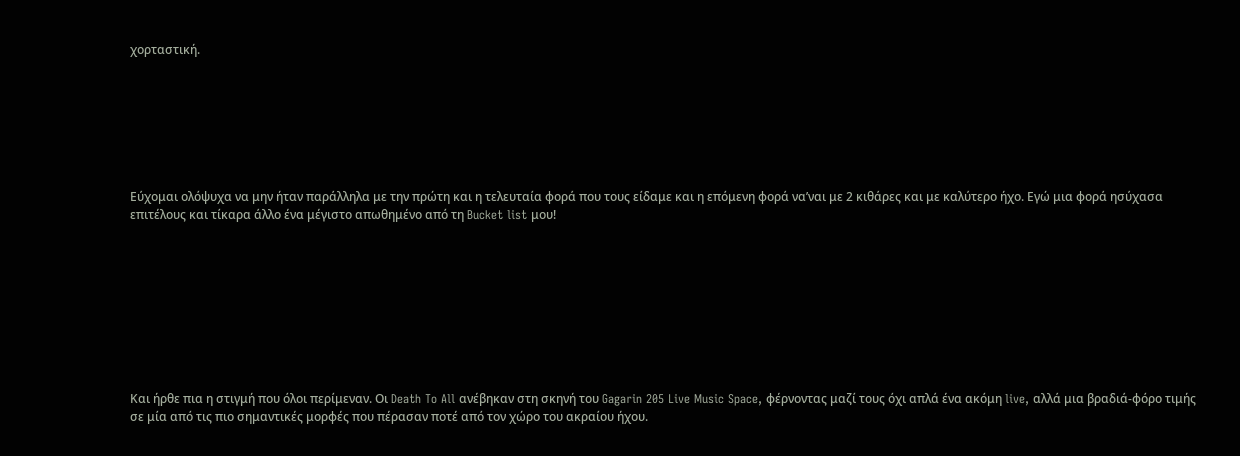χορταστική.







Εύχομαι ολόψυχα να μην ήταν παράλληλα με την πρώτη και η τελευταία φορά που τους είδαμε και η επόμενη φορά να’ναι με 2 κιθάρες και με καλύτερο ήχο. Εγώ μια φορά ησύχασα επιτέλους και τίκαρα άλλο ένα μέγιστο απωθημένο από τη Bucket list μου!









Και ήρθε πια η στιγμή που όλοι περίμεναν. Οι Death To All ανέβηκαν στη σκηνή του Gagarin 205 Live Music Space, φέρνοντας μαζί τους όχι απλά ένα ακόμη live, αλλά μια βραδιά-φόρο τιμής σε μία από τις πιο σημαντικές μορφές που πέρασαν ποτέ από τον χώρο του ακραίου ήχου.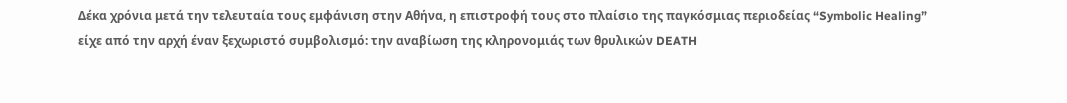Δέκα χρόνια μετά την τελευταία τους εμφάνιση στην Αθήνα, η επιστροφή τους στο πλαίσιο της παγκόσμιας περιοδείας “Symbolic Healing” είχε από την αρχή έναν ξεχωριστό συμβολισμό: την αναβίωση της κληρονομιάς των θρυλικών DEATH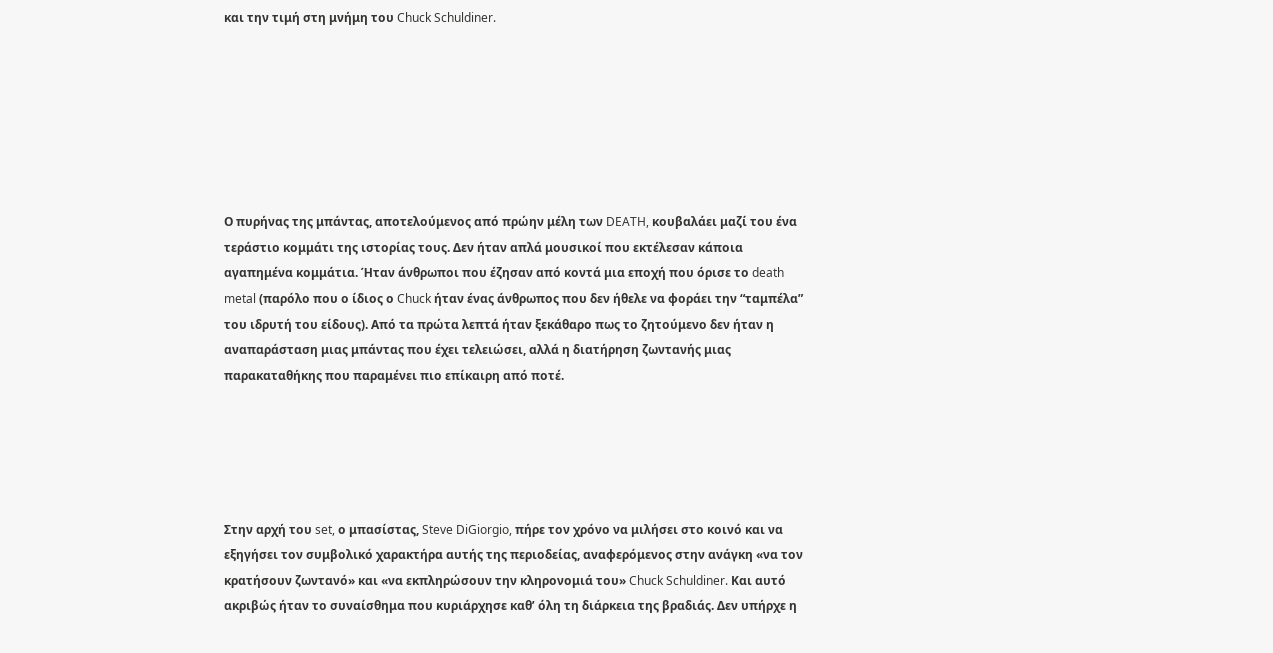και την τιμή στη μνήμη του Chuck Schuldiner.







Ο πυρήνας της μπάντας, αποτελούμενος από πρώην μέλη των DEATH, κουβαλάει μαζί του ένα τεράστιο κομμάτι της ιστορίας τους. Δεν ήταν απλά μουσικοί που εκτέλεσαν κάποια αγαπημένα κομμάτια. Ήταν άνθρωποι που έζησαν από κοντά μια εποχή που όρισε το death metal (παρόλο που ο ίδιος ο Chuck ήταν ένας άνθρωπος που δεν ήθελε να φοράει την “ταμπέλα” του ιδρυτή του είδους). Από τα πρώτα λεπτά ήταν ξεκάθαρο πως το ζητούμενο δεν ήταν η αναπαράσταση μιας μπάντας που έχει τελειώσει, αλλά η διατήρηση ζωντανής μιας παρακαταθήκης που παραμένει πιο επίκαιρη από ποτέ.





Στην αρχή του set, ο μπασίστας, Steve DiGiorgio, πήρε τον χρόνο να μιλήσει στο κοινό και να εξηγήσει τον συμβολικό χαρακτήρα αυτής της περιοδείας, αναφερόμενος στην ανάγκη «να τον κρατήσουν ζωντανό» και «να εκπληρώσουν την κληρονομιά του» Chuck Schuldiner. Και αυτό ακριβώς ήταν το συναίσθημα που κυριάρχησε καθ’ όλη τη διάρκεια της βραδιάς. Δεν υπήρχε η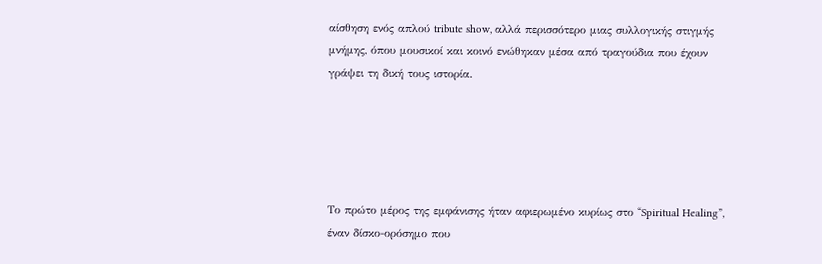αίσθηση ενός απλού tribute show, αλλά περισσότερο μιας συλλογικής στιγμής μνήμης, όπου μουσικοί και κοινό ενώθηκαν μέσα από τραγούδια που έχουν γράψει τη δική τους ιστορία.





Το πρώτο μέρος της εμφάνισης ήταν αφιερωμένο κυρίως στο “Spiritual Healing”, έναν δίσκο-ορόσημο που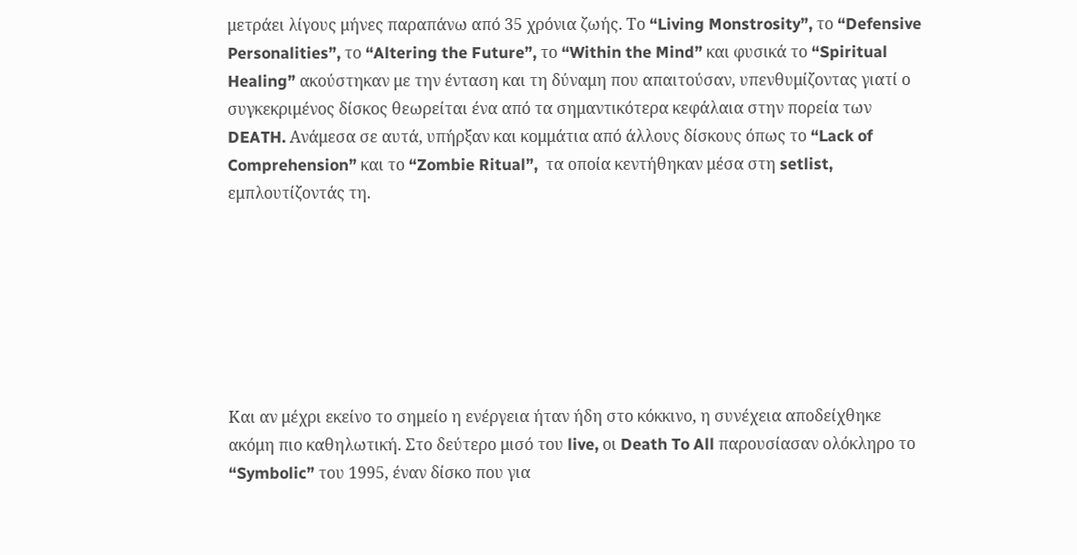μετράει λίγους μήνες παραπάνω από 35 χρόνια ζωής. Το “Living Monstrosity”, το “Defensive Personalities”, το “Altering the Future”, το “Within the Mind” και φυσικά το “Spiritual Healing” ακούστηκαν με την ένταση και τη δύναμη που απαιτούσαν, υπενθυμίζοντας γιατί ο συγκεκριμένος δίσκος θεωρείται ένα από τα σημαντικότερα κεφάλαια στην πορεία των DEATH. Ανάμεσα σε αυτά, υπήρξαν και κομμάτια από άλλους δίσκους όπως το “Lack of Comprehension” και το “Zombie Ritual”,  τα οποία κεντήθηκαν μέσα στη setlist, εμπλουτίζοντάς τη.







Και αν μέχρι εκείνο το σημείο η ενέργεια ήταν ήδη στο κόκκινο, η συνέχεια αποδείχθηκε ακόμη πιο καθηλωτική. Στο δεύτερο μισό του live, οι Death To All παρουσίασαν ολόκληρο το “Symbolic” του 1995, έναν δίσκο που για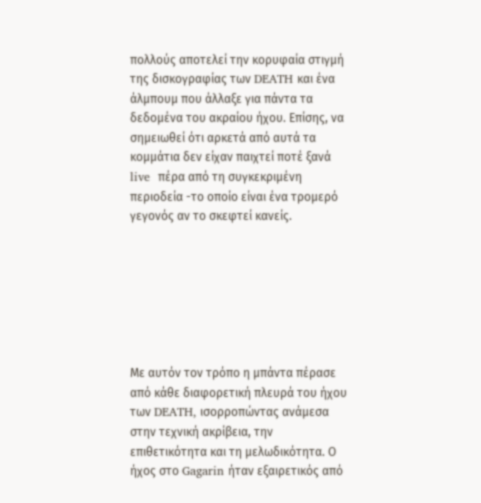πολλούς αποτελεί την κορυφαία στιγμή της δισκογραφίας των DEATH και ένα άλμπουμ που άλλαξε για πάντα τα δεδομένα του ακραίου ήχου. Επίσης, να σημειωθεί ότι αρκετά από αυτά τα κομμάτια δεν είχαν παιχτεί ποτέ ξανά live  πέρα από τη συγκεκριμένη περιοδεία -το οποίο είναι ένα τρομερό γεγονός αν το σκεφτεί κανείς.







Με αυτόν τον τρόπο η μπάντα πέρασε από κάθε διαφορετική πλευρά του ήχου των DEATH, ισορροπώντας ανάμεσα στην τεχνική ακρίβεια, την επιθετικότητα και τη μελωδικότητα. Ο ήχος στο Gagarin ήταν εξαιρετικός από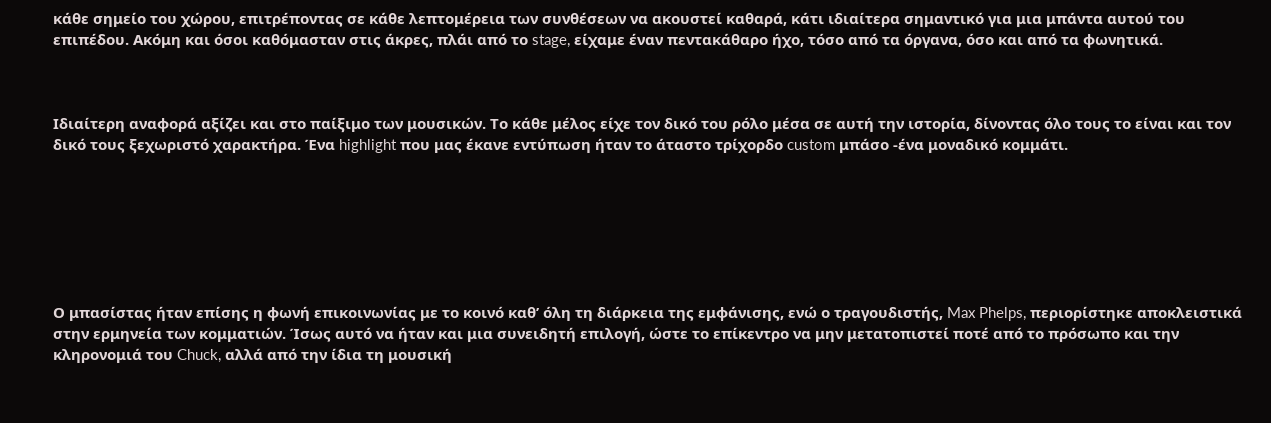κάθε σημείο του χώρου, επιτρέποντας σε κάθε λεπτομέρεια των συνθέσεων να ακουστεί καθαρά, κάτι ιδιαίτερα σημαντικό για μια μπάντα αυτού του επιπέδου. Ακόμη και όσοι καθόμασταν στις άκρες, πλάι από το stage, είχαμε έναν πεντακάθαρο ήχο, τόσο από τα όργανα, όσο και από τα φωνητικά.



Ιδιαίτερη αναφορά αξίζει και στο παίξιμο των μουσικών. Το κάθε μέλος είχε τον δικό του ρόλο μέσα σε αυτή την ιστορία, δίνοντας όλο τους το είναι και τον δικό τους ξεχωριστό χαρακτήρα. Ένα highlight που μας έκανε εντύπωση ήταν το άταστο τρίχορδο custom μπάσο -ένα μοναδικό κομμάτι.







Ο μπασίστας ήταν επίσης η φωνή επικοινωνίας με το κοινό καθ’ όλη τη διάρκεια της εμφάνισης, ενώ ο τραγουδιστής, Max Phelps, περιορίστηκε αποκλειστικά στην ερμηνεία των κομματιών. Ίσως αυτό να ήταν και μια συνειδητή επιλογή, ώστε το επίκεντρο να μην μετατοπιστεί ποτέ από το πρόσωπο και την κληρονομιά του Chuck, αλλά από την ίδια τη μουσική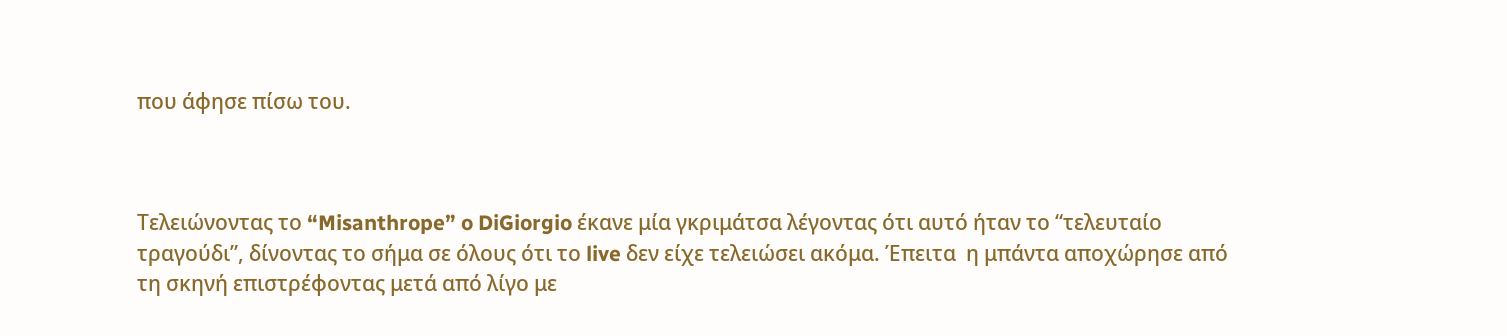που άφησε πίσω του.



Τελειώνοντας το “Misanthrope” o DiGiorgio έκανε μία γκριμάτσα λέγοντας ότι αυτό ήταν το “τελευταίο τραγούδι”, δίνοντας το σήμα σε όλους ότι το live δεν είχε τελειώσει ακόμα. Έπειτα  η μπάντα αποχώρησε από τη σκηνή επιστρέφοντας μετά από λίγο με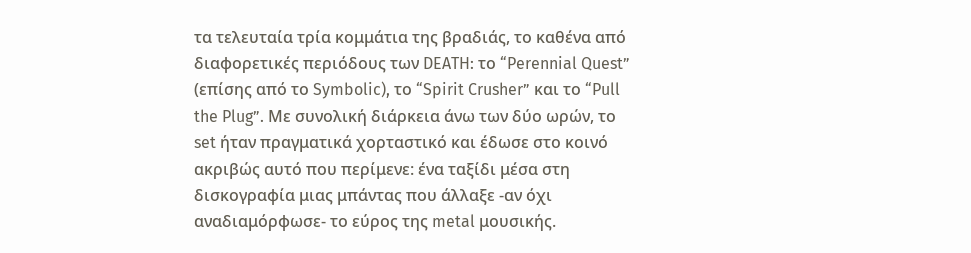τα τελευταία τρία κομμάτια της βραδιάς, το καθένα από διαφορετικές περιόδους των DEATH: το “Perennial Quest” (επίσης από το Symbolic), το “Spirit Crusher” και το “Pull the Plug”. Με συνολική διάρκεια άνω των δύο ωρών, το set ήταν πραγματικά χορταστικό και έδωσε στο κοινό ακριβώς αυτό που περίμενε: ένα ταξίδι μέσα στη δισκογραφία μιας μπάντας που άλλαξε -αν όχι αναδιαμόρφωσε- το εύρος της metal μουσικής.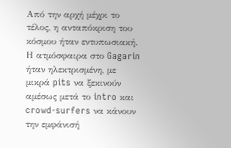Από την αρχή μέχρι το τέλος, η ανταπόκριση του κόσμου ήταν εντυπωσιακή. Η ατμόσφαιρα στο Gagarin ήταν ηλεκτρισμένη, με μικρά pits να ξεκινούν αμέσως μετά το intro και crowd-surfers να κάνουν την εμφάνισή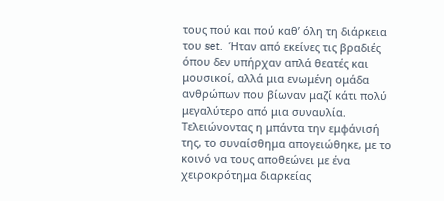τους πού και πού καθ’ όλη τη διάρκεια του set.  Ήταν από εκείνες τις βραδιές όπου δεν υπήρχαν απλά θεατές και μουσικοί, αλλά μια ενωμένη ομάδα ανθρώπων που βίωναν μαζί κάτι πολύ μεγαλύτερο από μια συναυλία. Τελειώνοντας η μπάντα την εμφάνισή της, το συναίσθημα απογειώθηκε, με το κοινό να τους αποθεώνει με ένα χειροκρότημα διαρκείας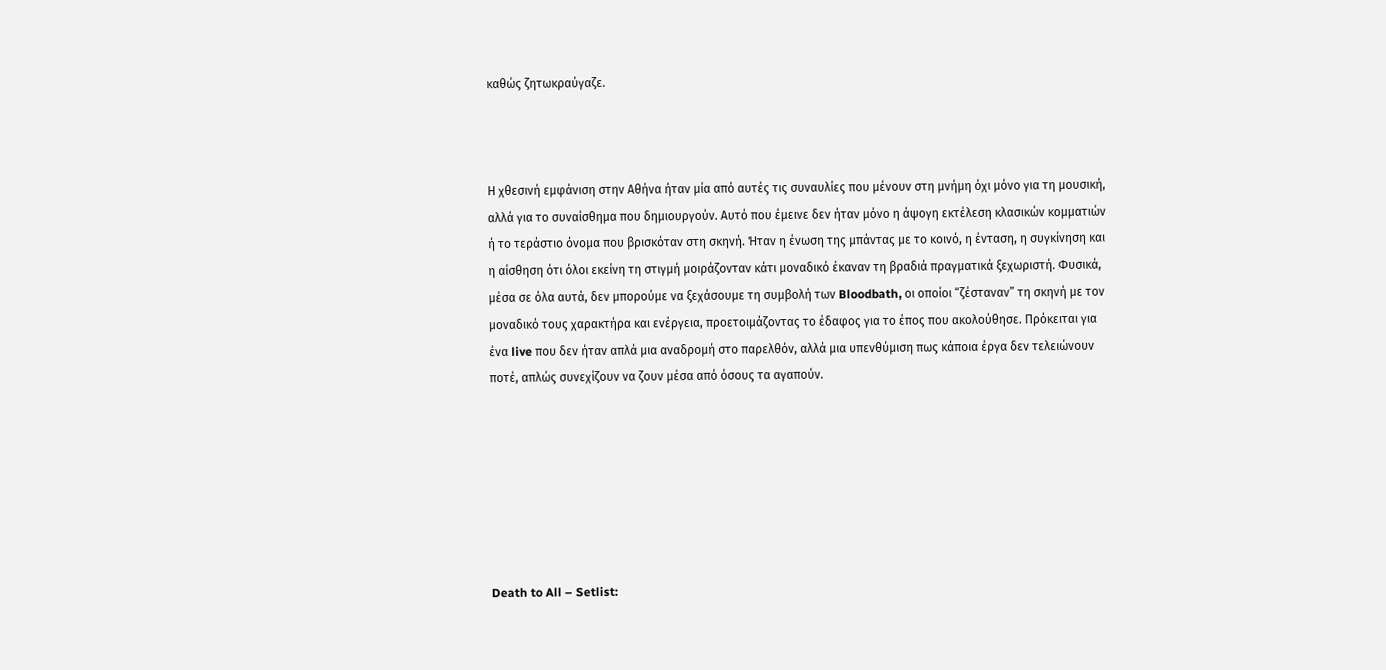καθώς ζητωκραύγαζε.



Η χθεσινή εμφάνιση στην Αθήνα ήταν μία από αυτές τις συναυλίες που μένουν στη μνήμη όχι μόνο για τη μουσική, αλλά για το συναίσθημα που δημιουργούν. Αυτό που έμεινε δεν ήταν μόνο η άψογη εκτέλεση κλασικών κομματιών ή το τεράστιο όνομα που βρισκόταν στη σκηνή. Ήταν η ένωση της μπάντας με το κοινό, η ένταση, η συγκίνηση και η αίσθηση ότι όλοι εκείνη τη στιγμή μοιράζονταν κάτι μοναδικό έκαναν τη βραδιά πραγματικά ξεχωριστή. Φυσικά, μέσα σε όλα αυτά, δεν μπορούμε να ξεχάσουμε τη συμβολή των Bloodbath, οι οποίοι “ζέσταναν” τη σκηνή με τον μοναδικό τους χαρακτήρα και ενέργεια, προετοιμάζοντας το έδαφος για το έπος που ακολούθησε. Πρόκειται για ένα live που δεν ήταν απλά μια αναδρομή στο παρελθόν, αλλά μια υπενθύμιση πως κάποια έργα δεν τελειώνουν ποτέ, απλώς συνεχίζουν να ζουν μέσα από όσους τα αγαπούν.







Death to All – Setlist: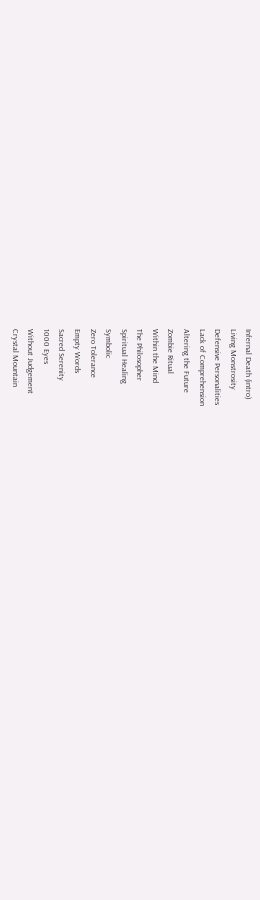Infernal Death (intro)
Living Monstrosity
Defensive Personalities
Lack of Comprehension
Altering the Future
Zombie Ritual
Within the Mind
The Philosopher
Spiritual Healing
Symbolic
Zero Tolerance
Empty Words
Sacred Serenity
1000 Eyes
Without Judgement
Crystal Mountain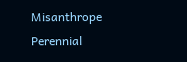Misanthrope
Perennial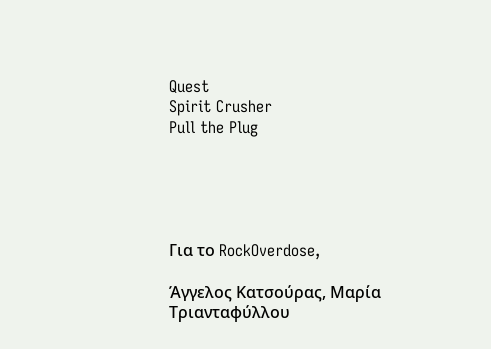Quest
Spirit Crusher
Pull the Plug





Για το RockOverdose,

Άγγελος Κατσούρας, Μαρία Τριανταφύλλου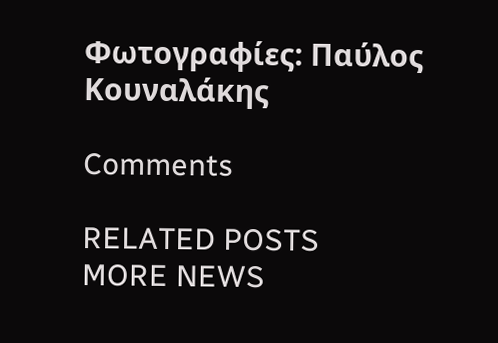Φωτογραφίες: Παύλος Κουναλάκης

Comments

RELATED POSTS
MORE NEWS